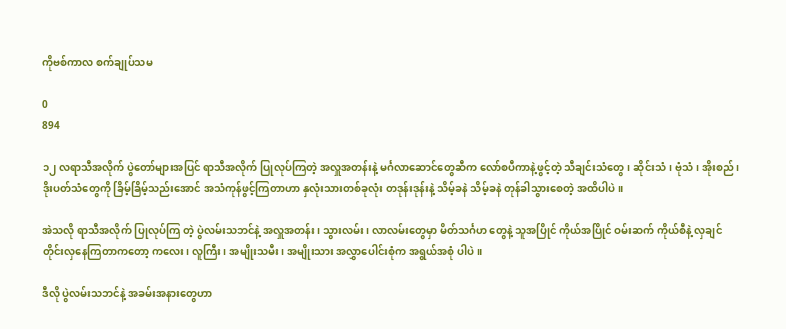ကိုဗစ်ကာလ စက်ချုပ်သမ

0
894

၁၂ လရာသီအလိုက် ပွဲတော်များအပြင် ရာသီအလိုက် ပြုလုပ်ကြတဲ့ အလှူအတန်းနဲ့ မင်္ဂလာဆောင်တွေဆီက လော်စပီကာနဲ့ဖွင့်တဲ့ သီချင်းသံတွေ၊ ဆိုင်းသံ၊ ဗုံသံ၊ အိုးစည်၊ ဒိုးပတ်သံတွေကို ခြိမ့်ခြိမ့်သည်းအောင် အသံကုန်ဖွင့်ကြတာဟာ နှလုံးသားတစ်ခုလုံး တဒုန်းဒုန်းနဲ့ သိမ့်ခနဲ သိမ့်ခနဲ တုန်ခါသွားစေတဲ့ အထိပါပဲ။

အဲသလို ရာသီအလိုက် ပြုလုပ်ကြ တဲ့ ပွဲလမ်းသဘင်နဲ့ အလှူအတန်း၊ သွားလမ်း၊ လာလမ်းတွေမှာ မိတ်သင်္ဂဟ တွေနဲ့ သူအပြိုင် ကိုယ်အပြိုင် ဝမ်းဆက် ကိုယ်စီနဲ့ လှချင်တိုင်းလှနေကြတာကတော့ ကလေး၊ လူကြီး၊ အမျိုးသမီး၊ အမျိုးသား အလွှာပေါင်းစုံက အရွယ်အစုံ ပါပဲ။

ဒီလို ပွဲလမ်းသဘင်နဲ့ အခမ်းအနားတွေဟာ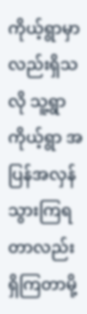ကိုယ့်ရွာမှာလည်းရှိသလို သူ့ရွာ ကိုယ့်ရွာ အပြန်အလှန်သွားကြရတာလည်း ရှိကြတာမို့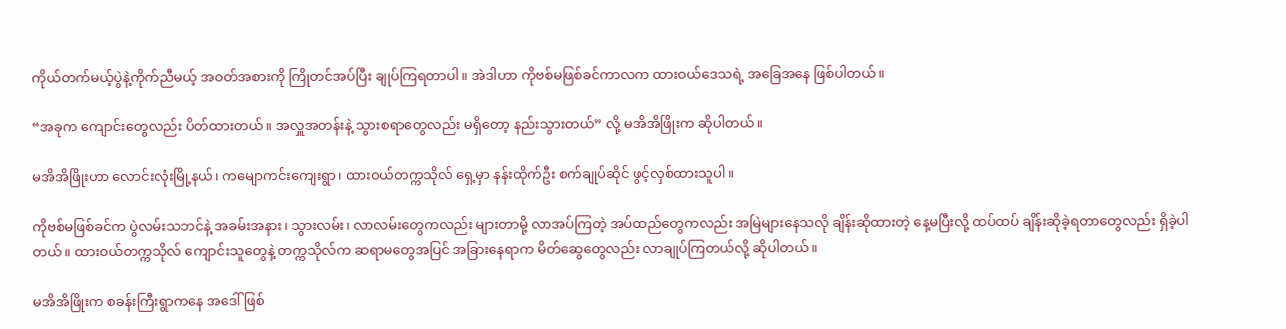ကိုယ်တက်မယ့်ပွဲနဲ့ကိုက်ညီမယ့် အဝတ်အစားကို ကြိုတင်အပ်ပြီး ချုပ်ကြရတာပါ။ အဲဒါဟာ ကိုဗစ်မဖြစ်ခင်ကာလက ထားဝယ်ဒေသရဲ့ အခြေအနေ ဖြစ်ပါတယ်။

“အခုက ကျောင်းတွေလည်း ပိတ်ထားတယ်။ အလှူအတန်းနဲ့ သွားစရာတွေလည်း မရှိတော့ နည်းသွားတယ်” လို့ မအိအိဖြိုးက ဆိုပါတယ်။

မအိအိဖြိုးဟာ လောင်းလုံးမြို့နယ်၊ ကမျောကင်းကျေးရွာ၊ ထားဝယ်တက္ကသိုလ် ရှေ့မှာ နန်းထိုက်ဦး စက်ချုပ်ဆိုင် ဖွင့်လှစ်ထားသူပါ။

ကိုဗစ်မဖြစ်ခင်က ပွဲလမ်းသဘင်နဲ့ အခမ်းအနား၊ သွားလမ်း၊ လာလမ်းတွေကလည်း များတာမို့ လာအပ်ကြတဲ့ အပ်ထည်တွေကလည်း အမြဲများနေသလို ချိန်းဆိုထားတဲ့ နေ့မပြီးလို့ ထပ်ထပ် ချိန်းဆိုခဲ့ရတာတွေလည်း ရှိခဲ့ပါတယ်။ ထားဝယ်တက္ကသိုလ် ကျောင်းသူတွေနဲ့ တက္ကသိုလ်က ဆရာမတွေအပြင် အခြားနေရာက မိတ်ဆွေတွေလည်း လာချုပ်ကြတယ်လို့ ဆိုပါတယ်။

မအိအိဖြိုးက စခန်းကြီးရွာကနေ အဒေါ်ဖြစ်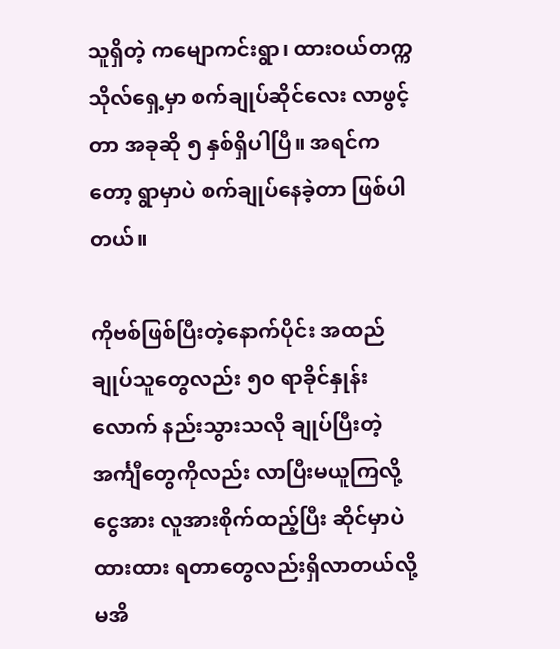သူရှိတဲ့ ကမျောကင်းရွာ၊ ထားဝယ်တက္ကသိုလ်ရှေ့မှာ စက်ချုပ်ဆိုင်လေး လာဖွင့်တာ အခုဆို ၅ နှစ်ရှိပါပြီ။ အရင်ကတော့ ရွာမှာပဲ စက်ချုပ်နေခဲ့တာ ဖြစ်ပါတယ်။

ကိုဗစ်ဖြစ်ပြီးတဲ့နောက်ပိုင်း အထည်ချုပ်သူတွေလည်း ၅၀ ရာခိုင်နှုန်းလောက် နည်းသွားသလို ချုပ်ပြီးတဲ့ အင်္ကျီတွေကိုလည်း လာပြီးမယူကြလို့ ငွေအား လူအားစိုက်ထည့်ပြီး ဆိုင်မှာပဲ ထားထား ရတာတွေလည်းရှိလာတယ်လို့ မအိ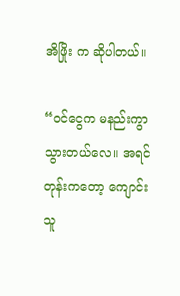အိဖြိုး က ဆိုပါတယ်။

“ဝင်ငွေက မနည်းကွာသွားတယ်လေ။ အရင်တုန်းကတော့ ကျောင်းသူ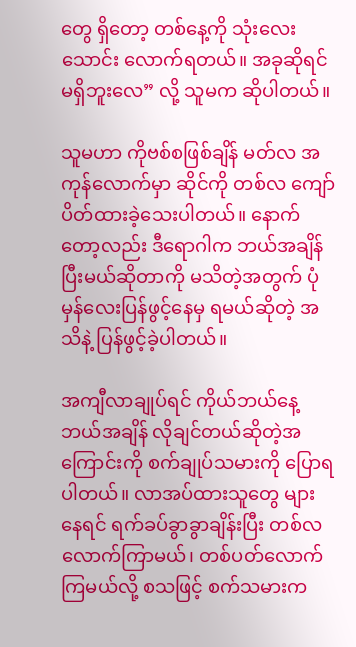တွေ ရှိတော့ တစ်နေ့ကို သုံးလေးသောင်း လောက်ရတယ်။ အခုဆိုရင် မရှိဘူးလေ” လို့ သူမက ဆိုပါတယ်။

သူမဟာ ကိုဗစ်စဖြစ်ချိန် မတ်လ အကုန်လောက်မှာ ဆိုင်ကို တစ်လ ကျော်ပိတ်ထားခဲ့သေးပါတယ်။ နောက်တော့လည်း ဒီရောဂါက ဘယ်အချိန်ပြီးမယ်ဆိုတာကို မသိတဲ့အတွက် ပုံမှန်လေးပြန်ဖွင့်နေမှ ရမယ်ဆိုတဲ့ အသိနဲ့ ပြန်ဖွင့်ခဲ့ပါတယ်။

အကျီလာချုပ်ရင် ကိုယ်ဘယ်နေ့ ဘယ်အချိန် လိုချင်တယ်ဆိုတဲ့အကြောင်းကို စက်ချုပ်သမားကို ပြောရပါတယ်။ လာအပ်ထားသူတွေ များနေရင် ရက်ခပ်ခွာခွာချိန်းပြီး တစ်လလောက်ကြာမယ်၊ တစ်ပတ်လောက်ကြမယ်လို့ စသဖြင့် စက်သမားက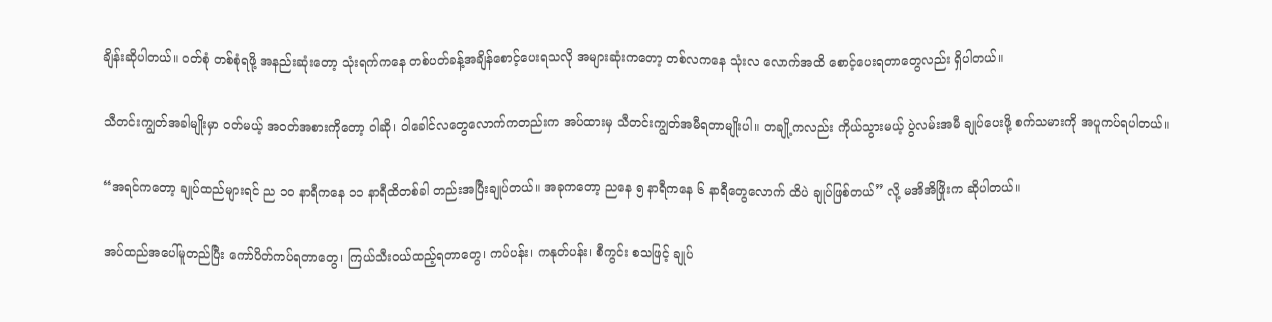ချိန်းဆိုပါတယ်။ ဝတ်စုံ တစ်စုံရဖို့ အနည်းဆုံးတော့ သုံးရက်ကနေ တစ်ပတ်ခန့်အချိန်စောင့်ပေးရသလို အများဆုံးကတော့ တစ်လကနေ သုံးလ လောက်အထိ စောင့်ပေးရတာတွေလည်း ရှိပါတယ်။

သီတင်းကျွတ်အခါမျိုးမှာ ဝတ်မယ့် အဝတ်အစားကိုတော့ ဝါဆို၊ ဝါခေါင်လတွေလောက်ကတည်းက အပ်ထားမှ သီတင်းကျွတ်အမီရတာမျိုးပါ။ တချို့ကလည်း ကိုယ်သွားမယ့် ပွဲလမ်းအမီ ချုပ်ပေးဖို့ စက်သမားကို အပူကပ်ရပါတယ်။

“အရင်ကတော့ ချုပ်ထည်များရင် ည ၁၀ နာရီကနေ ၁၁ နာရီထိတစ်ခါ တည်းအပြီးချုပ်တယ်။ အခုကတော့ ညနေ ၅ နာရီကနေ ၆ နာရီတွေလောက် ထိပဲ ချုပ်ဖြစ်တယ်” လို့ မအိအိဖြိုးက ဆိုပါတယ်။

အပ်ထည်အပေါ်မူတည်ပြီး ကော်ပိတ်ကပ်ရတာတွေ၊ ကြယ်သီးဝယ်ထည့်ရတာတွေ၊ ကပ်ပန်း၊ ကနုတ်ပန်း၊ စီကွင်း စသဖြင့် ချုပ်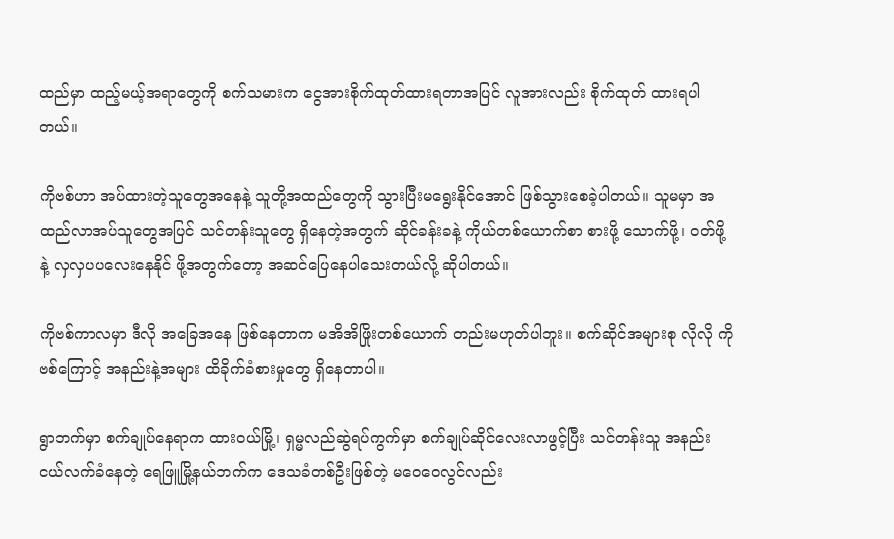ထည်မှာ ထည့်မယ့်အရာတွေကို စက်သမားက ငွေအားစိုက်ထုတ်ထားရတာအပြင် လူအားလည်း စိုက်ထုတ် ထားရပါတယ်။

ကိုဗစ်ဟာ အပ်ထားတဲ့သူတွေအနေနဲ့ သူတို့အထည်တွေကို သွားပြီးမရွေးနိုင်အောင် ဖြစ်သွားစေခဲ့ပါတယ်။ သူမမှာ အထည်လာအပ်သူတွေအပြင် သင်တန်းသူတွေ ရှိနေတဲ့အတွက် ဆိုင်ခန်းခနဲ့ ကိုယ်တစ်ယောက်စာ စားဖို့ သောက်ဖို့၊ ဝတ်ဖို့နဲ့ လှလှပပလေးနေနိုင် ဖို့အတွက်တော့ အဆင်ပြေနေပါသေးတယ်လို့ ဆိုပါတယ်။

ကိုဗစ်ကာလမှာ ဒီလို အခြေအနေ ဖြစ်နေတာက မအိအိဖြိုးတစ်ယောက် တည်းမဟုတ်ပါဘူး။ စက်ဆိုင်အများစု လိုလို ကိုဗစ်ကြောင့် အနည်းနဲ့အများ ထိခိုက်ခံစားမှုတွေ ရှိနေတာပါ။

ရွာဘက်မှာ စက်ချုပ်နေရာက ထားဝယ်မြို့၊ ရှမ္မလည်ဆွဲရပ်ကွက်မှာ စက်ချုပ်ဆိုင်လေးလာဖွင့်ပြီး သင်တန်းသူ အနည်းငယ်လက်ခံနေတဲ့ ရေဖြူမြို့နယ်ဘက်က ဒေသခံတစ်ဦးဖြစ်တဲ့ မဝေဝေလွင်လည်း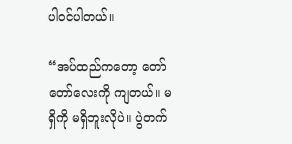ပါဝင်ပါတယ်။

“အပ်ထည်ကတော့ တော်တော်လေးကို ကျတယ်။ မရှိကို မရှိဘူးလိုပဲ။ ပွဲတက်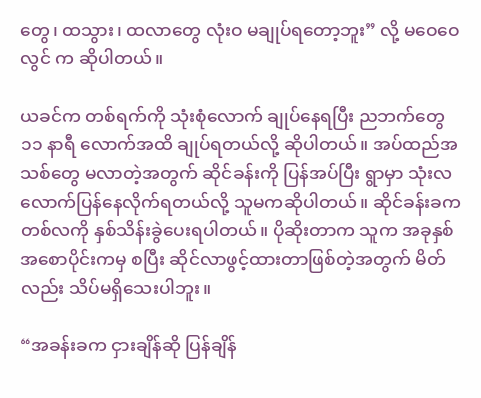တွေ၊ ထသွား၊ ထလာတွေ လုံးဝ မချုပ်ရတော့ဘူး” လို့ မဝေဝေလွင် က ဆိုပါတယ်။

ယခင်က တစ်ရက်ကို သုံးစုံလောက် ချုပ်နေရပြီး ညဘက်တွေ ၁၁ နာရီ လောက်အထိ ချုပ်ရတယ်လို့ ဆိုပါတယ်။ အပ်ထည်အသစ်တွေ မလာတဲ့အတွက် ဆိုင်ခန်းကို ပြန်အပ်ပြီး ရွာမှာ သုံးလလောက်ပြန်နေလိုက်ရတယ်လို့ သူမကဆိုပါတယ်။ ဆိုင်ခန်းခက တစ်လကို နှစ်သိန်းခွဲပေးရပါတယ်။ ပိုဆိုးတာက သူက အခုနှစ်အစောပိုင်းကမှ စပြီး ဆိုင်လာဖွင့်ထားတာဖြစ်တဲ့အတွက် မိတ်လည်း သိပ်မရှိသေးပါဘူး။

“အခန်းခက ငှားချိန်ဆို ပြန်ချိန်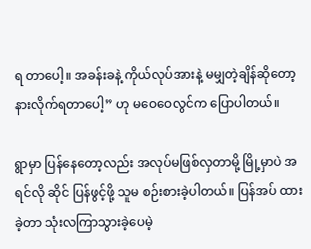ရ တာပေါ့။ အခန်းခနဲ့ ကိုယ်လုပ်အားနဲ့ မမျှတဲ့ချိန်ဆိုတော့ နားလိုက်ရတာပေါ့” ဟု မဝေဝေလွင်က ပြောပါတယ်။

ရွာမှာ ပြန်နေတော့လည်း အလုပ်မဖြစ်လှတာမို့ မြို့မှာပဲ အရင်လို ဆိုင် ပြန်ဖွင့်ဖို့ သူမ စဉ်းစားခဲ့ပါတယ်။ ပြန်အပ် ထားခဲ့တာ သုံးလကြာသွားခဲ့ပေမဲ့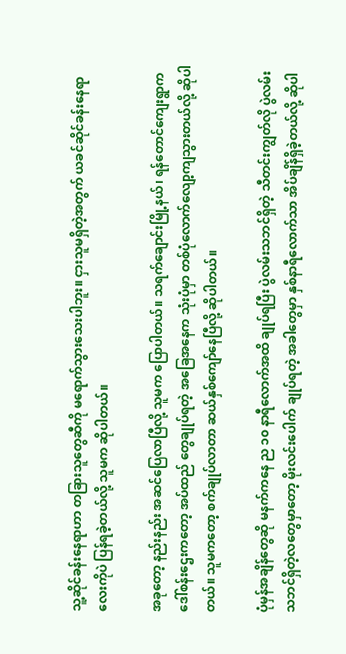သူ့ဆိုင်ခန်းနေရာဟာ တခြားသူတွေဆီကို မရောက်သွားသေးပါဘူး။ ငှားသူမရှိတဲ့အတွက် ယခင်ဆိုင်ခန်းနေရာလေးကိုပဲ ပြန်ရခဲ့တယ်လို့ သူမက ဆိုပါတယ်။

အခုတော့ နည်းနည်း အဆင်ပြေလာပြီလို့ သူမက ပြောပါတယ်။ သရက်ချောင်းမြို့နယ်၊ ရန်တောင်ကျေးရွာက ဒေါ်စန်းဌေးကတော့ အပ်ထည် တွေချုပ်ရတဲ့ အခြေအနေက သုံးပုံမှာ တစ်ပုံလောက်လျော့ကျသွားတယ်လို့ ဆိုပါတယ်။ သူမကတော့ စက်ချုပ်လာတာ ဆယ်နှစ်ကျော်နေပြီလို့ ဆိုပါတယ်။

ပုံမှန်အချိန်တွေဆို မနက်ကနေ ည ၁၀ နာရီလောက်အထိ ချုပ်ရပြီး ပွဲလမ်းသဘင်ရှိတဲ့ သီတင်းကျွတ်လို ပွဲလမ်းသဘင်ရှိတဲ့လတွေမှာတော့ မိုးလင်းပေါက် ချုပ်ရတဲ့ အခါတွေမှာ နှစ်နာရီလောက်သာ အိပ်ချိန်ရှိခဲ့တယ်လို့ ဆိုပါ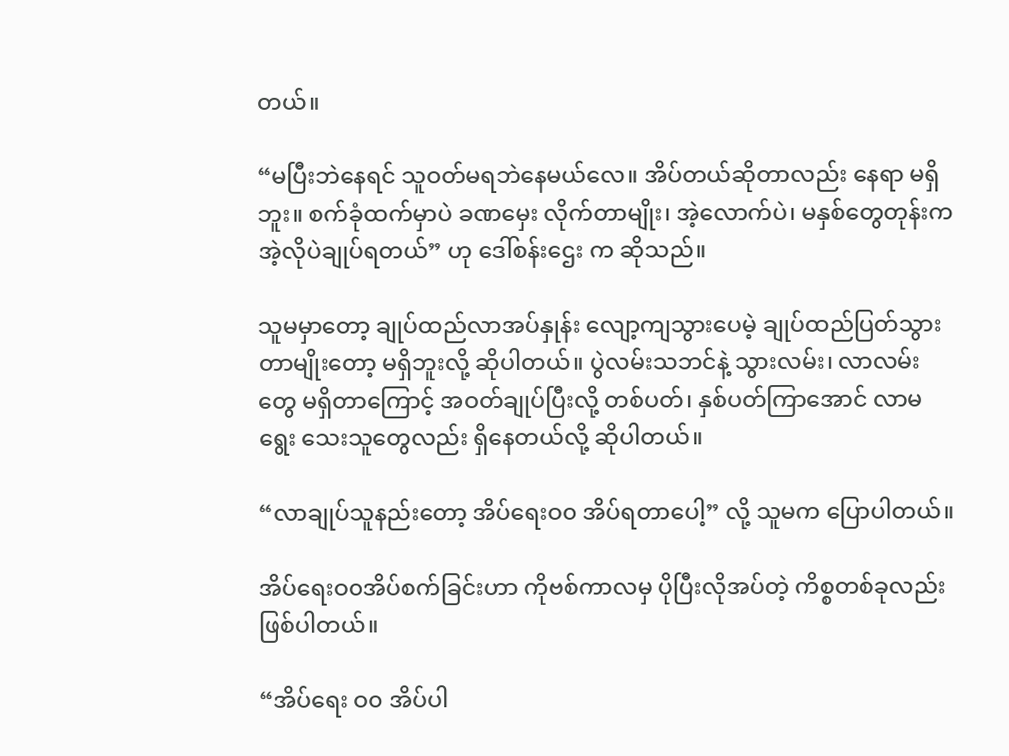တယ်။

“မပြီးဘဲနေရင် သူဝတ်မရဘဲနေမယ်လေ။ အိပ်တယ်ဆိုတာလည်း နေရာ မရှိဘူး။ စက်ခုံထက်မှာပဲ ခဏမှေး လိုက်တာမျိုး၊ အဲ့လောက်ပဲ၊ မနှစ်တွေတုန်းက အဲ့လိုပဲချုပ်ရတယ်” ဟု ဒေါ်စန်းဌေး က ဆိုသည်။

သူမမှာတော့ ချုပ်ထည်လာအပ်နှုန်း လျော့ကျသွားပေမဲ့ ချုပ်ထည်ပြတ်သွားတာမျိုးတော့ မရှိဘူးလို့ ဆိုပါတယ်။ ပွဲလမ်းသဘင်နဲ့ သွားလမ်း၊ လာလမ်းတွေ မရှိတာကြောင့် အဝတ်ချုပ်ပြီးလို့ တစ်ပတ်၊ နှစ်ပတ်ကြာအောင် လာမရွေး သေးသူတွေလည်း ရှိနေတယ်လို့ ဆိုပါတယ်။

“လာချုပ်သူနည်းတော့ အိပ်ရေးဝ၀ အိပ်ရတာပေါ့” လို့ သူမက ပြောပါတယ်။

အိပ်ရေးဝ၀အိပ်စက်ခြင်းဟာ ကိုဗစ်ကာလမှ ပိုပြီးလိုအပ်တဲ့ ကိစ္စတစ်ခုလည်း ဖြစ်ပါတယ်။

“အိပ်ရေး ဝ၀ အိပ်ပါ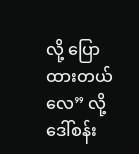လို့ ပြောထားတယ်လေ” လို့ ဒေါ်စန်း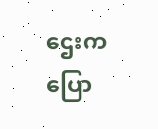ဌေးက ပြော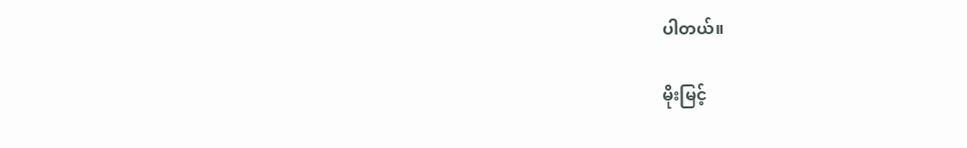ပါတယ်။

မိုးမြင့်